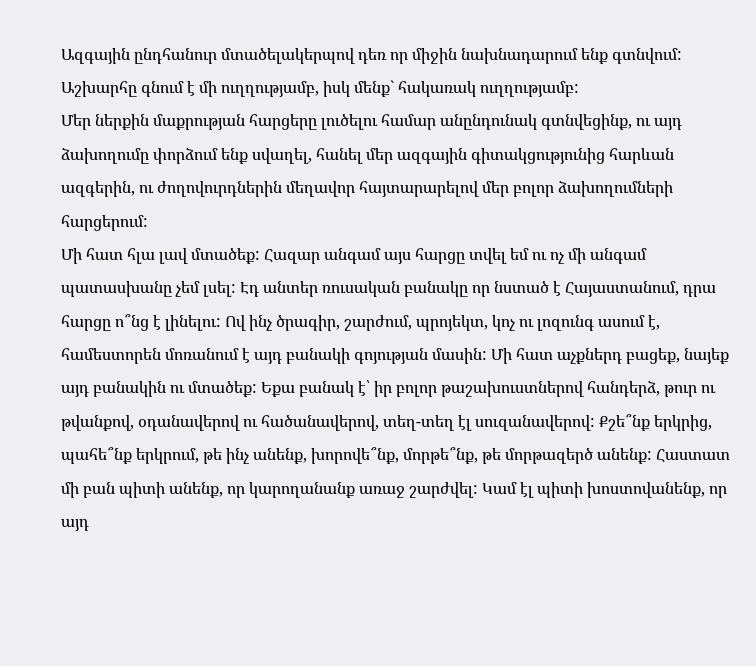Ազգային ընդհանուր մտածելակերպով դեռ որ միջին նախնադարում ենք գտնվում: Աշխարհը գնում է մի ուղղությամբ, իսկ մենք` հակառակ ուղղությամբ:
Մեր ներքին մաքրության հարցերը լուծելու համար անընդունակ գտնվեցինք, ու այդ ձախողումը փորձում ենք սվաղել, հանել մեր ազգային գիտակցությունից հարևան ազգերին, ու ժողովուրդներին մեղավոր հայտարարելով մեր բոլոր ձախողումների հարցերում:
Մի հատ հլա լավ մտածեք: Հազար անգամ այս հարցը տվել եմ ու ոչ մի անգամ պատասխանը չեմ լսել: Էդ անտեր ռուսական բանակը որ նստած է Հայաստանում, դրա հարցը ո՞նց է լինելու: Ով ինչ ծրագիր, շարժում, պրոյեկտ, կոչ ու լոզունգ ասում է, համեստորեն մոռանում է այդ բանակի գոյության մասին: Մի հատ աչքներդ բացեք, նայեք այդ բանակին ու մտածեք: Եքա բանակ է՝ իր բոլոր թաշախուստներով հանդերձ, թուր ու թվանքով, օդանավերով ու հածանավերով, տեղ-տեղ էլ սուզանավերով: Քշե՞նք երկրից, պահե՞նք երկրում, թե ինչ անենք, խորովե՞նք, մորթե՞նք, թե մորթազերծ անենք: Հաստատ մի բան պիտի անենք, որ կարողանանք առաջ շարժվել: Կամ էլ պիտի խոստովանենք, որ այդ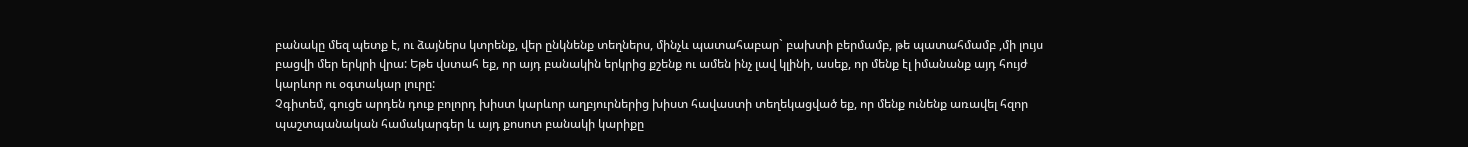բանակը մեզ պետք է, ու ձայներս կտրենք, վեր ընկնենք տեղներս, մինչև պատահաբար` բախտի բերմամբ, թե պատահմամբ ,մի լույս բացվի մեր երկրի վրա: Եթե վստահ եք, որ այդ բանակին երկրից քշենք ու ամեն ինչ լավ կլինի, ասեք, որ մենք էլ իմանանք այդ հույժ կարևոր ու օգտակար լուրը:
Չգիտեմ, գուցե արդեն դուք բոլորդ խիստ կարևոր աղբյուրներից խիստ հավաստի տեղեկացված եք, որ մենք ունենք առավել հզոր պաշտպանական համակարգեր և այդ քոսոտ բանակի կարիքը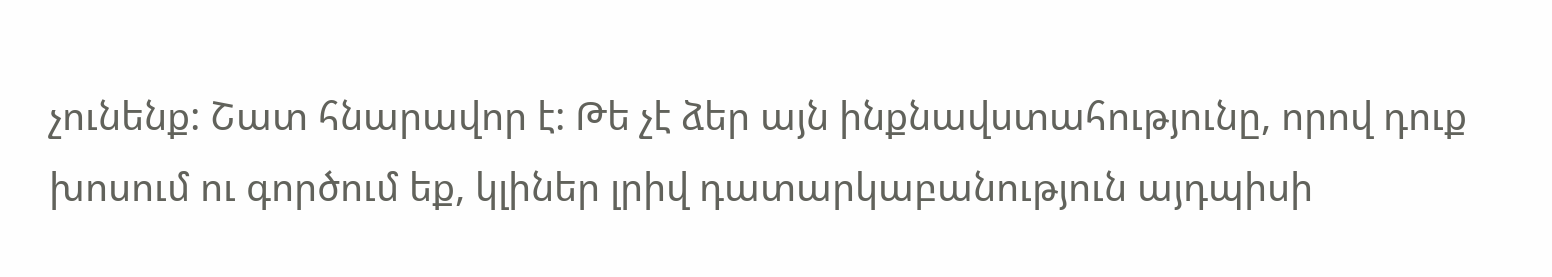չունենք: Շատ հնարավոր է: Թե չէ ձեր այն ինքնավստահությունը, որով դուք խոսում ու գործում եք, կլիներ լրիվ դատարկաբանություն այդպիսի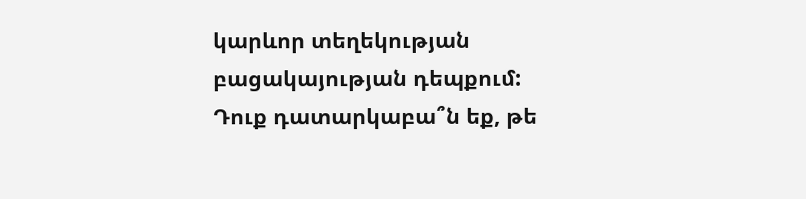կարևոր տեղեկության բացակայության դեպքում:
Դուք դատարկաբա՞ն եք, թե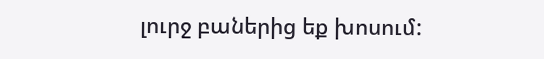լուրջ բաներից եք խոսում: